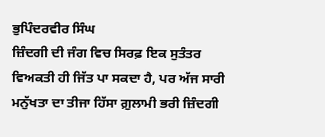ਭੁਪਿੰਦਰਵੀਰ ਸਿੰਘ
ਜ਼ਿੰਦਗੀ ਦੀ ਜੰਗ ਵਿਚ ਸਿਰਫ਼ ਇਕ ਸੁਤੰਤਰ ਵਿਅਕਤੀ ਹੀ ਜਿੱਤ ਪਾ ਸਕਦਾ ਹੈ, ਪਰ ਅੱਜ ਸਾਰੀ ਮਨੁੱਖਤਾ ਦਾ ਤੀਜਾ ਹਿੱਸਾ ਗ਼ੁਲਾਮੀ ਭਰੀ ਜ਼ਿੰਦਗੀ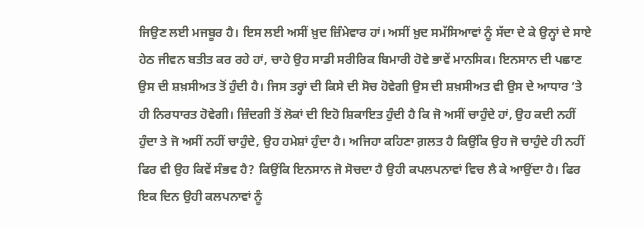ਜਿਉਣ ਲਈ ਮਜਬੂਰ ਹੈ। ਇਸ ਲਈ ਅਸੀਂ ਖ਼ੁਦ ਜ਼ਿੰਮੇਵਾਰ ਹਾਂ। ਅਸੀਂ ਖ਼ੁਦ ਸਮੱਸਿਆਵਾਂ ਨੂੰ ਸੱਦਾ ਦੇ ਕੇ ਉਨ੍ਹਾਂ ਦੇ ਸਾਏ ਹੇਠ ਜੀਵਨ ਬਤੀਤ ਕਰ ਰਹੇ ਹਾਂ, ਚਾਹੇ ਉਹ ਸਾਡੀ ਸਰੀਰਿਕ ਬਿਮਾਰੀ ਹੋਵੇ ਭਾਵੇਂ ਮਾਨਸਿਕ। ਇਨਸਾਨ ਦੀ ਪਛਾਣ ਉਸ ਦੀ ਸ਼ਖ਼ਸੀਅਤ ਤੋਂ ਹੁੰਦੀ ਹੈ। ਜਿਸ ਤਰ੍ਹਾਂ ਦੀ ਕਿਸੇ ਦੀ ਸੋਚ ਹੋਵੇਗੀ ਉਸ ਦੀ ਸ਼ਖ਼ਸੀਅਤ ਵੀ ਉਸ ਦੇ ਆਧਾਰ ’ਤੇ ਹੀ ਨਿਰਧਾਰਤ ਹੋਵੇਗੀ। ਜ਼ਿੰਦਗੀ ਤੋਂ ਲੋਕਾਂ ਦੀ ਇਹੋ ਸ਼ਿਕਾਇਤ ਹੁੰਦੀ ਹੈ ਕਿ ਜੋ ਅਸੀਂ ਚਾਹੁੰਦੇ ਹਾਂ, ਉਹ ਕਦੀ ਨਹੀਂ ਹੁੰਦਾ ਤੇ ਜੋ ਅਸੀਂ ਨਹੀਂ ਚਾਹੁੰਦੇ, ਉਹ ਹਮੇਸ਼ਾਂ ਹੁੰਦਾ ਹੈ। ਅਜਿਹਾ ਕਹਿਣਾ ਗ਼ਲਤ ਹੈ ਕਿਉਂਕਿ ਉਹ ਜੋ ਚਾਹੁੰਦੇ ਹੀ ਨਹੀਂ ਫਿਰ ਵੀ ਉਹ ਕਿਵੇਂ ਸੰਭਵ ਹੈ? ਕਿਉਂਕਿ ਇਨਸਾਨ ਜੋ ਸੋਚਦਾ ਹੈ ਉਹੀ ਕਪਲਪਨਾਵਾਂ ਵਿਚ ਲੈ ਕੇ ਆਉਂਦਾ ਹੈ। ਫਿਰ ਇਕ ਦਿਨ ਉਹੀ ਕਲਪਨਾਵਾਂ ਨੂੰ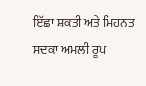ਇੱਛਾ ਸ਼ਕਤੀ ਅਤੇ ਮਿਹਨਤ ਸਦਕਾ ਅਮਲੀ ਰੂਪ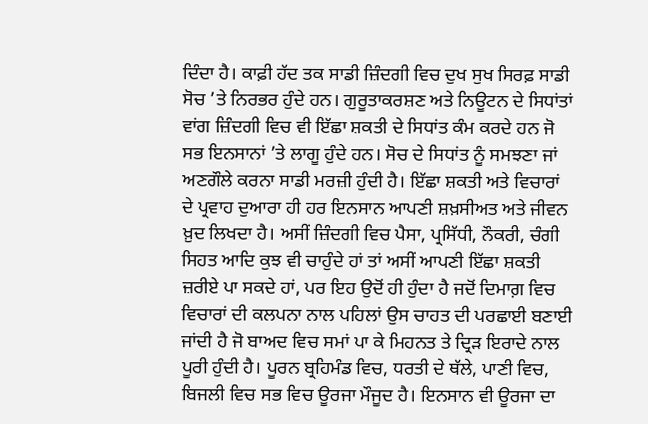ਦਿੰਦਾ ਹੈ। ਕਾਫ਼ੀ ਹੱਦ ਤਕ ਸਾਡੀ ਜ਼ਿੰਦਗੀ ਵਿਚ ਦੁਖ ਸੁਖ ਸਿਰਫ਼ ਸਾਡੀ ਸੋਚ ’ਤੇ ਨਿਰਭਰ ਹੁੰਦੇ ਹਨ। ਗੁਰੂਤਾਕਰਸ਼ਣ ਅਤੇ ਨਿਊਟਨ ਦੇ ਸਿਧਾਂਤਾਂ ਵਾਂਗ ਜ਼ਿੰਦਗੀ ਵਿਚ ਵੀ ਇੱਛਾ ਸ਼ਕਤੀ ਦੇ ਸਿਧਾਂਤ ਕੰਮ ਕਰਦੇ ਹਨ ਜੋ ਸਭ ਇਨਸਾਨਾਂ ’ਤੇ ਲਾਗੂ ਹੁੰਦੇ ਹਨ। ਸੋਚ ਦੇ ਸਿਧਾਂਤ ਨੂੰ ਸਮਝਣਾ ਜਾਂ ਅਣਗੌਲੇ ਕਰਨਾ ਸਾਡੀ ਮਰਜ਼ੀ ਹੁੰਦੀ ਹੈ। ਇੱਛਾ ਸ਼ਕਤੀ ਅਤੇ ਵਿਚਾਰਾਂ ਦੇ ਪ੍ਰਵਾਹ ਦੁਆਰਾ ਹੀ ਹਰ ਇਨਸਾਨ ਆਪਣੀ ਸ਼ਖ਼ਸੀਅਤ ਅਤੇ ਜੀਵਨ ਖ਼ੁਦ ਲਿਖਦਾ ਹੈ। ਅਸੀਂ ਜ਼ਿੰਦਗੀ ਵਿਚ ਪੈਸਾ, ਪ੍ਰਸਿੱਧੀ, ਨੌਕਰੀ, ਚੰਗੀ ਸਿਹਤ ਆਦਿ ਕੁਝ ਵੀ ਚਾਹੁੰਦੇ ਹਾਂ ਤਾਂ ਅਸੀਂ ਆਪਣੀ ਇੱਛਾ ਸ਼ਕਤੀ ਜ਼ਰੀਏ ਪਾ ਸਕਦੇ ਹਾਂ, ਪਰ ਇਹ ਉਦੋਂ ਹੀ ਹੁੰਦਾ ਹੈ ਜਦੋਂ ਦਿਮਾਗ਼ ਵਿਚ ਵਿਚਾਰਾਂ ਦੀ ਕਲਪਨਾ ਨਾਲ ਪਹਿਲਾਂ ਉਸ ਚਾਹਤ ਦੀ ਪਰਛਾਈ ਬਣਾਈ ਜਾਂਦੀ ਹੈ ਜੋ ਬਾਅਦ ਵਿਚ ਸਮਾਂ ਪਾ ਕੇ ਮਿਹਨਤ ਤੇ ਦ੍ਰਿੜ ਇਰਾਦੇ ਨਾਲ ਪੂਰੀ ਹੁੰਦੀ ਹੈ। ਪੂਰਨ ਬ੍ਰਹਿਮੰਡ ਵਿਚ, ਧਰਤੀ ਦੇ ਥੱਲੇ, ਪਾਣੀ ਵਿਚ, ਬਿਜਲੀ ਵਿਚ ਸਭ ਵਿਚ ਊਰਜਾ ਮੌਜੂਦ ਹੈ। ਇਨਸਾਨ ਵੀ ਊਰਜਾ ਦਾ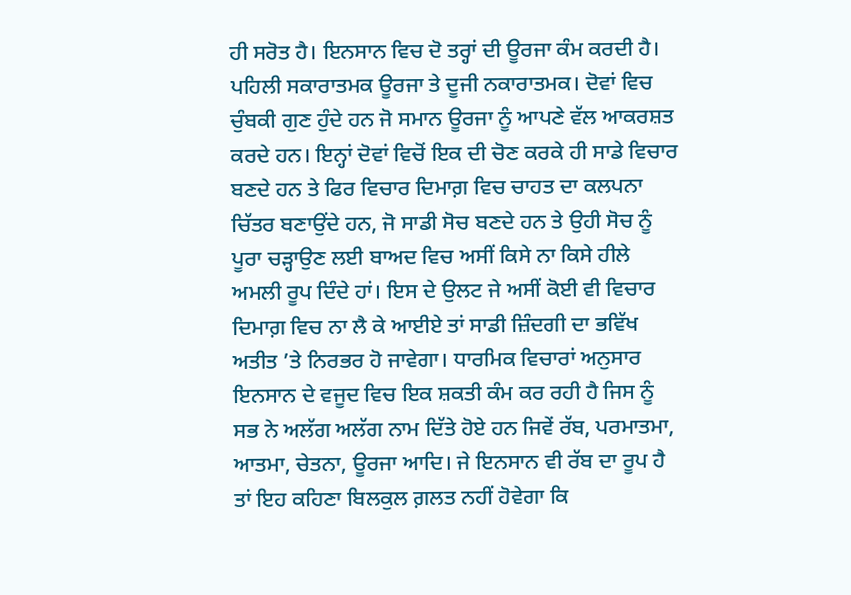ਹੀ ਸਰੋਤ ਹੈ। ਇਨਸਾਨ ਵਿਚ ਦੋ ਤਰ੍ਹਾਂ ਦੀ ਊਰਜਾ ਕੰਮ ਕਰਦੀ ਹੈ। ਪਹਿਲੀ ਸਕਾਰਾਤਮਕ ਊਰਜਾ ਤੇ ਦੂਜੀ ਨਕਾਰਾਤਮਕ। ਦੋਵਾਂ ਵਿਚ ਚੁੰਬਕੀ ਗੁਣ ਹੁੰਦੇ ਹਨ ਜੋ ਸਮਾਨ ਊਰਜਾ ਨੂੰ ਆਪਣੇ ਵੱਲ ਆਕਰਸ਼ਤ ਕਰਦੇ ਹਨ। ਇਨ੍ਹਾਂ ਦੋਵਾਂ ਵਿਚੋਂ ਇਕ ਦੀ ਚੋਣ ਕਰਕੇ ਹੀ ਸਾਡੇ ਵਿਚਾਰ ਬਣਦੇ ਹਨ ਤੇ ਫਿਰ ਵਿਚਾਰ ਦਿਮਾਗ਼ ਵਿਚ ਚਾਹਤ ਦਾ ਕਲਪਨਾ ਚਿੱਤਰ ਬਣਾਉਂਦੇ ਹਨ, ਜੋ ਸਾਡੀ ਸੋਚ ਬਣਦੇ ਹਨ ਤੇ ਉਹੀ ਸੋਚ ਨੂੰ ਪੂਰਾ ਚੜ੍ਹਾਉਣ ਲਈ ਬਾਅਦ ਵਿਚ ਅਸੀਂ ਕਿਸੇ ਨਾ ਕਿਸੇ ਹੀਲੇ ਅਮਲੀ ਰੂਪ ਦਿੰਦੇ ਹਾਂ। ਇਸ ਦੇ ਉਲਟ ਜੇ ਅਸੀਂ ਕੋਈ ਵੀ ਵਿਚਾਰ ਦਿਮਾਗ਼ ਵਿਚ ਨਾ ਲੈ ਕੇ ਆਈਏ ਤਾਂ ਸਾਡੀ ਜ਼ਿੰਦਗੀ ਦਾ ਭਵਿੱਖ ਅਤੀਤ ’ਤੇ ਨਿਰਭਰ ਹੋ ਜਾਵੇਗਾ। ਧਾਰਮਿਕ ਵਿਚਾਰਾਂ ਅਨੁਸਾਰ ਇਨਸਾਨ ਦੇ ਵਜੂਦ ਵਿਚ ਇਕ ਸ਼ਕਤੀ ਕੰਮ ਕਰ ਰਹੀ ਹੈ ਜਿਸ ਨੂੰ ਸਭ ਨੇ ਅਲੱਗ ਅਲੱਗ ਨਾਮ ਦਿੱਤੇ ਹੋਏ ਹਨ ਜਿਵੇਂ ਰੱਬ, ਪਰਮਾਤਮਾ, ਆਤਮਾ, ਚੇਤਨਾ, ਊਰਜਾ ਆਦਿ। ਜੇ ਇਨਸਾਨ ਵੀ ਰੱਬ ਦਾ ਰੂਪ ਹੈ ਤਾਂ ਇਹ ਕਹਿਣਾ ਬਿਲਕੁਲ ਗ਼ਲਤ ਨਹੀਂ ਹੋਵੇਗਾ ਕਿ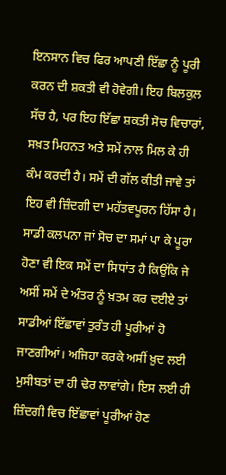ਇਨਸਾਨ ਵਿਚ ਫਿਰ ਆਪਣੀ ਇੱਛਾ ਨੂੰ ਪੂਰੀ ਕਰਨ ਦੀ ਸ਼ਕਤੀ ਵੀ ਹੋਵੇਗੀ। ਇਹ ਬਿਲਕੁਲ ਸੱਚ ਹੈ, ਪਰ ਇਹ ਇੱਛਾ ਸ਼ਕਤੀ ਸੋਚ ਵਿਚਾਰਾਂ, ਸਖ਼ਤ ਮਿਹਨਤ ਅਤੇ ਸਮੇਂ ਨਾਲ ਮਿਲ ਕੇ ਹੀ ਕੰਮ ਕਰਦੀ ਹੈ। ਸਮੇਂ ਦੀ ਗੱਲ ਕੀਤੀ ਜਾਵੇ ਤਾਂ ਇਹ ਵੀ ਜ਼ਿੰਦਗੀ ਦਾ ਮਹੱਤਵਪੂਰਨ ਹਿੱਸਾ ਹੈ। ਸਾਡੀ ਕਲਪਨਾ ਜਾਂ ਸੋਚ ਦਾ ਸਮਾਂ ਪਾ ਕੇ ਪੂਰਾ ਹੋਣਾ ਵੀ ਇਕ ਸਮੇਂ ਦਾ ਸਿਧਾਂਤ ਹੈ ਕਿਉਂਕਿ ਜੇ ਅਸੀਂ ਸਮੇਂ ਦੇ ਅੰਤਰ ਨੂੰ ਖ਼ਤਮ ਕਰ ਦਈਏ ਤਾਂ ਸਾਡੀਆਂ ਇੱਛਾਵਾਂ ਤੁਰੰਤ ਹੀ ਪੂਰੀਆਂ ਹੋ ਜਾਣਗੀਆਂ। ਅਜਿਹਾ ਕਰਕੇ ਅਸੀਂ ਖ਼ੁਦ ਲਈ ਮੁਸੀਬਤਾਂ ਦਾ ਹੀ ਢੇਰ ਲਾਵਾਂਗੇ। ਇਸ ਲਈ ਹੀ ਜ਼ਿੰਦਗੀ ਵਿਚ ਇੱਛਾਵਾਂ ਪੂਰੀਆਂ ਹੋਣ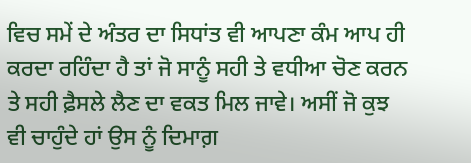ਵਿਚ ਸਮੇਂ ਦੇ ਅੰਤਰ ਦਾ ਸਿਧਾਂਤ ਵੀ ਆਪਣਾ ਕੰਮ ਆਪ ਹੀ ਕਰਦਾ ਰਹਿੰਦਾ ਹੈ ਤਾਂ ਜੋ ਸਾਨੂੰ ਸਹੀ ਤੇ ਵਧੀਆ ਚੋਣ ਕਰਨ ਤੇ ਸਹੀ ਫ਼ੈਸਲੇ ਲੈਣ ਦਾ ਵਕਤ ਮਿਲ ਜਾਵੇ। ਅਸੀਂ ਜੋ ਕੁਝ ਵੀ ਚਾਹੁੰਦੇ ਹਾਂ ਉਸ ਨੂੰ ਦਿਮਾਗ਼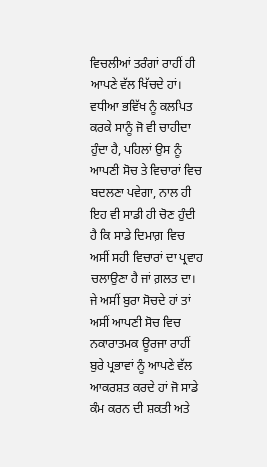ਵਿਚਲੀਆਂ ਤਰੰਗਾਂ ਰਾਹੀਂ ਹੀ ਆਪਣੇ ਵੱਲ ਖਿੱਚਦੇ ਹਾਂ। ਵਧੀਆ ਭਵਿੱਖ ਨੂੰ ਕਲਪਿਤ ਕਰਕੇ ਸਾਨੂੰ ਜੋ ਵੀ ਚਾਹੀਦਾ ਹੁੰਦਾ ਹੈ, ਪਹਿਲਾਂ ਉਸ ਨੂੰ ਆਪਣੀ ਸੋਚ ਤੇ ਵਿਚਾਰਾਂ ਵਿਚ ਬਦਲਣਾ ਪਵੇਗਾ, ਨਾਲ ਹੀ ਇਹ ਵੀ ਸਾਡੀ ਹੀ ਚੋਣ ਹੁੰਦੀ ਹੈ ਕਿ ਸਾਡੇ ਦਿਮਾਗ਼ ਵਿਚ ਅਸੀਂ ਸਹੀ ਵਿਚਾਰਾਂ ਦਾ ਪ੍ਰਵਾਹ ਚਲਾਉਣਾ ਹੈ ਜਾਂ ਗ਼ਲਤ ਦਾ। ਜੇ ਅਸੀਂ ਬੁਰਾ ਸੋਚਦੇ ਹਾਂ ਤਾਂ ਅਸੀਂ ਆਪਣੀ ਸੋਚ ਵਿਚ ਨਕਾਰਾਤਮਕ ਊਰਜਾ ਰਾਹੀਂ ਬੁਰੇ ਪ੍ਰਭਾਵਾਂ ਨੂੰ ਆਪਣੇ ਵੱਲ ਆਕਰਸ਼ਤ ਕਰਦੇ ਹਾਂ ਜੋ ਸਾਡੇ ਕੰਮ ਕਰਨ ਦੀ ਸ਼ਕਤੀ ਅਤੇ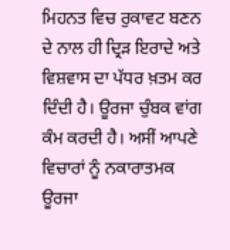ਮਿਹਨਤ ਵਿਚ ਰੁਕਾਵਟ ਬਣਨ ਦੇ ਨਾਲ ਹੀ ਦ੍ਰਿੜ ਇਰਾਦੇ ਅਤੇ ਵਿਸ਼ਵਾਸ ਦਾ ਪੱਧਰ ਖ਼ਤਮ ਕਰ ਦਿੰਦੀ ਹੈ। ਊਰਜਾ ਚੁੰਬਕ ਵਾਂਗ ਕੰਮ ਕਰਦੀ ਹੈ। ਅਸੀਂ ਆਪਣੇ ਵਿਚਾਰਾਂ ਨੂੰ ਨਕਾਰਾਤਮਕ ਊਰਜਾ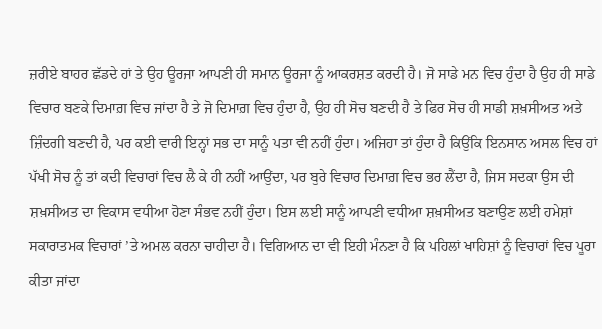ਜ਼ਰੀਏ ਬਾਹਰ ਛੱਡਦੇ ਹਾਂ ਤੇ ਉਹ ਊਰਜਾ ਆਪਣੀ ਹੀ ਸਮਾਨ ਊਰਜਾ ਨੂੰ ਆਕਰਸ਼ਤ ਕਰਦੀ ਹੈ। ਜੋ ਸਾਡੇ ਮਨ ਵਿਚ ਹੁੰਦਾ ਹੈ ਉਹ ਹੀ ਸਾਡੇ ਵਿਚਾਰ ਬਣਕੇ ਦਿਮਾਗ਼ ਵਿਚ ਜਾਂਦਾ ਹੈ ਤੇ ਜੋ ਦਿਮਾਗ਼ ਵਿਚ ਹੁੰਦਾ ਹੈ, ਉਹ ਹੀ ਸੋਚ ਬਣਦੀ ਹੈ ਤੇ ਫਿਰ ਸੋਚ ਹੀ ਸਾਡੀ ਸ਼ਖ਼ਸੀਅਤ ਅਤੇ ਜ਼ਿੰਦਗੀ ਬਣਦੀ ਹੈ, ਪਰ ਕਈ ਵਾਰੀ ਇਨ੍ਹਾਂ ਸਭ ਦਾ ਸਾਨੂੰ ਪਤਾ ਵੀ ਨਹੀਂ ਹੁੰਦਾ। ਅਜਿਹਾ ਤਾਂ ਹੁੰਦਾ ਹੈ ਕਿਉਂਕਿ ਇਨਸਾਨ ਅਸਲ ਵਿਚ ਹਾਂ ਪੱਖੀ ਸੋਚ ਨੂੰ ਤਾਂ ਕਦੀ ਵਿਚਾਰਾਂ ਵਿਚ ਲੈ ਕੇ ਹੀ ਨਹੀਂ ਆਉਂਦਾ, ਪਰ ਬੁਰੇ ਵਿਚਾਰ ਦਿਮਾਗ਼ ਵਿਚ ਭਰ ਲੈਂਦਾ ਹੈ, ਜਿਸ ਸਦਕਾ ਉਸ ਦੀ ਸ਼ਖ਼ਸੀਅਤ ਦਾ ਵਿਕਾਸ ਵਧੀਆ ਹੋਣਾ ਸੰਭਵ ਨਹੀਂ ਹੁੰਦਾ। ਇਸ ਲਈ ਸਾਨੂੰ ਆਪਣੀ ਵਧੀਆ ਸ਼ਖ਼ਸੀਅਤ ਬਣਾਉਣ ਲਈ ਹਮੇਸ਼ਾਂ ਸਕਾਰਾਤਮਕ ਵਿਚਾਰਾਂ ’ਤੇ ਅਮਲ ਕਰਨਾ ਚਾਹੀਦਾ ਹੈ। ਵਿਗਿਆਨ ਦਾ ਵੀ ਇਹੀ ਮੰਨਣਾ ਹੈ ਕਿ ਪਹਿਲਾਂ ਖਾਹਿਸ਼ਾਂ ਨੂੰ ਵਿਚਾਰਾਂ ਵਿਚ ਪੂਰਾ ਕੀਤਾ ਜਾਂਦਾ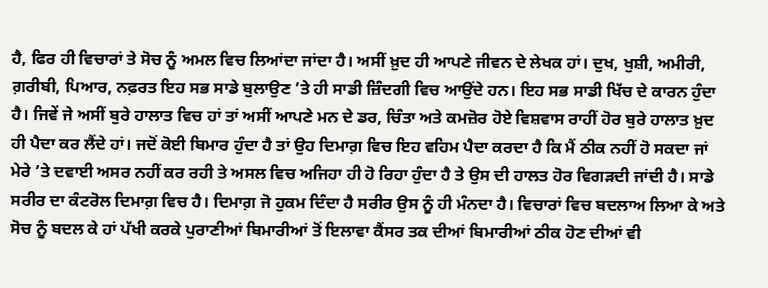ਹੈ, ਫਿਰ ਹੀ ਵਿਚਾਰਾਂ ਤੇ ਸੋਚ ਨੂੰ ਅਮਲ ਵਿਚ ਲਿਆਂਦਾ ਜਾਂਦਾ ਹੈ। ਅਸੀਂ ਖ਼ੁਦ ਹੀ ਆਪਣੇ ਜੀਵਨ ਦੇ ਲੇਖਕ ਹਾਂ। ਦੁਖ, ਖੁਸ਼ੀ, ਅਮੀਰੀ, ਗ਼ਰੀਬੀ, ਪਿਆਰ, ਨਫ਼ਰਤ ਇਹ ਸਭ ਸਾਡੇ ਬੁਲਾਉਣ ’ਤੇ ਹੀ ਸਾਡੀ ਜ਼ਿੰਦਗੀ ਵਿਚ ਆਉਂਦੇ ਹਨ। ਇਹ ਸਭ ਸਾਡੀ ਖਿੱਚ ਦੇ ਕਾਰਨ ਹੁੰਦਾ ਹੈ। ਜਿਵੇਂ ਜੇ ਅਸੀਂ ਬੁਰੇ ਹਾਲਾਤ ਵਿਚ ਹਾਂ ਤਾਂ ਅਸੀਂ ਆਪਣੇ ਮਨ ਦੇ ਡਰ, ਚਿੰਤਾ ਅਤੇ ਕਮਜ਼ੋਰ ਹੋਏ ਵਿਸ਼ਵਾਸ ਰਾਹੀਂ ਹੋਰ ਬੁਰੇ ਹਾਲਾਤ ਖ਼ੁਦ ਹੀ ਪੈਦਾ ਕਰ ਲੈਂਦੇ ਹਾਂ। ਜਦੋਂ ਕੋਈ ਬਿਮਾਰ ਹੁੰਦਾ ਹੈ ਤਾਂ ਉਹ ਦਿਮਾਗ਼ ਵਿਚ ਇਹ ਵਹਿਮ ਪੈਦਾ ਕਰਦਾ ਹੈ ਕਿ ਮੈਂ ਠੀਕ ਨਹੀਂ ਹੋ ਸਕਦਾ ਜਾਂ ਮੇਰੇ ’ਤੇ ਦਵਾਈ ਅਸਰ ਨਹੀਂ ਕਰ ਰਹੀ ਤੇ ਅਸਲ ਵਿਚ ਅਜਿਹਾ ਹੀ ਹੋ ਰਿਹਾ ਹੁੰਦਾ ਹੈ ਤੇ ਉਸ ਦੀ ਹਾਲਤ ਹੋਰ ਵਿਗੜਦੀ ਜਾਂਦੀ ਹੈ। ਸਾਡੇ ਸਰੀਰ ਦਾ ਕੰਟਰੋਲ ਦਿਮਾਗ਼ ਵਿਚ ਹੈ। ਦਿਮਾਗ਼ ਜੋ ਹੁਕਮ ਦਿੰਦਾ ਹੈ ਸਰੀਰ ਉਸ ਨੂੰ ਹੀ ਮੰਨਦਾ ਹੈ। ਵਿਚਾਰਾਂ ਵਿਚ ਬਦਲਾਅ ਲਿਆ ਕੇ ਅਤੇ ਸੋਚ ਨੂੰ ਬਦਲ ਕੇ ਹਾਂ ਪੱਖੀ ਕਰਕੇ ਪੁਰਾਣੀਆਂ ਬਿਮਾਰੀਆਂ ਤੋਂ ਇਲਾਵਾ ਕੈਂਸਰ ਤਕ ਦੀਆਂ ਬਿਮਾਰੀਆਂ ਠੀਕ ਹੋਣ ਦੀਆਂ ਵੀ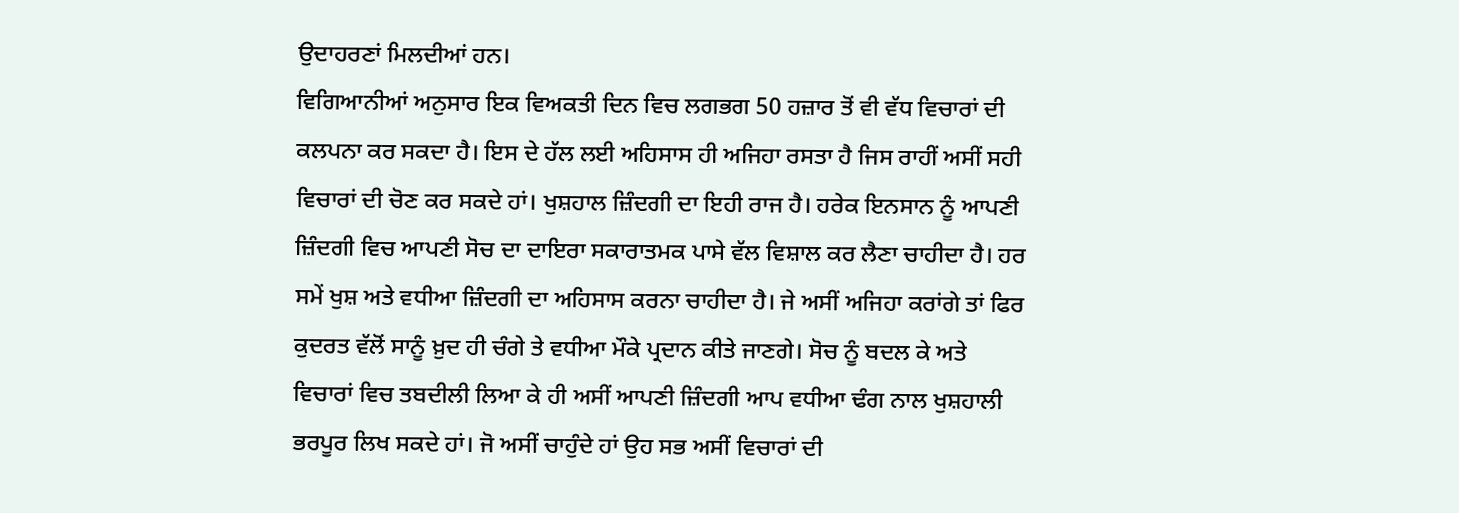ਉਦਾਹਰਣਾਂ ਮਿਲਦੀਆਂ ਹਨ।
ਵਿਗਿਆਨੀਆਂ ਅਨੁਸਾਰ ਇਕ ਵਿਅਕਤੀ ਦਿਨ ਵਿਚ ਲਗਭਗ 50 ਹਜ਼ਾਰ ਤੋਂ ਵੀ ਵੱਧ ਵਿਚਾਰਾਂ ਦੀ ਕਲਪਨਾ ਕਰ ਸਕਦਾ ਹੈ। ਇਸ ਦੇ ਹੱਲ ਲਈ ਅਹਿਸਾਸ ਹੀ ਅਜਿਹਾ ਰਸਤਾ ਹੈ ਜਿਸ ਰਾਹੀਂ ਅਸੀਂ ਸਹੀ ਵਿਚਾਰਾਂ ਦੀ ਚੋਣ ਕਰ ਸਕਦੇ ਹਾਂ। ਖੁਸ਼ਹਾਲ ਜ਼ਿੰਦਗੀ ਦਾ ਇਹੀ ਰਾਜ ਹੈ। ਹਰੇਕ ਇਨਸਾਨ ਨੂੰ ਆਪਣੀ ਜ਼ਿੰਦਗੀ ਵਿਚ ਆਪਣੀ ਸੋਚ ਦਾ ਦਾਇਰਾ ਸਕਾਰਾਤਮਕ ਪਾਸੇ ਵੱਲ ਵਿਸ਼ਾਲ ਕਰ ਲੈਣਾ ਚਾਹੀਦਾ ਹੈ। ਹਰ ਸਮੇਂ ਖੁਸ਼ ਅਤੇ ਵਧੀਆ ਜ਼ਿੰਦਗੀ ਦਾ ਅਹਿਸਾਸ ਕਰਨਾ ਚਾਹੀਦਾ ਹੈ। ਜੇ ਅਸੀਂ ਅਜਿਹਾ ਕਰਾਂਗੇ ਤਾਂ ਫਿਰ ਕੁਦਰਤ ਵੱਲੋਂ ਸਾਨੂੰ ਖ਼ੁਦ ਹੀ ਚੰਗੇ ਤੇ ਵਧੀਆ ਮੌਕੇ ਪ੍ਰਦਾਨ ਕੀਤੇ ਜਾਣਗੇ। ਸੋਚ ਨੂੰ ਬਦਲ ਕੇ ਅਤੇ ਵਿਚਾਰਾਂ ਵਿਚ ਤਬਦੀਲੀ ਲਿਆ ਕੇ ਹੀ ਅਸੀਂ ਆਪਣੀ ਜ਼ਿੰਦਗੀ ਆਪ ਵਧੀਆ ਢੰਗ ਨਾਲ ਖੁਸ਼ਹਾਲੀ ਭਰਪੂਰ ਲਿਖ ਸਕਦੇ ਹਾਂ। ਜੋ ਅਸੀਂ ਚਾਹੁੰਦੇ ਹਾਂ ਉਹ ਸਭ ਅਸੀਂ ਵਿਚਾਰਾਂ ਦੀ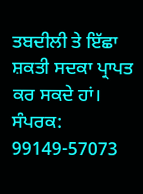ਤਬਦੀਲੀ ਤੇ ਇੱਛਾ ਸ਼ਕਤੀ ਸਦਕਾ ਪ੍ਰਾਪਤ ਕਰ ਸਕਦੇ ਹਾਂ।
ਸੰਪਰਕ: 99149-57073